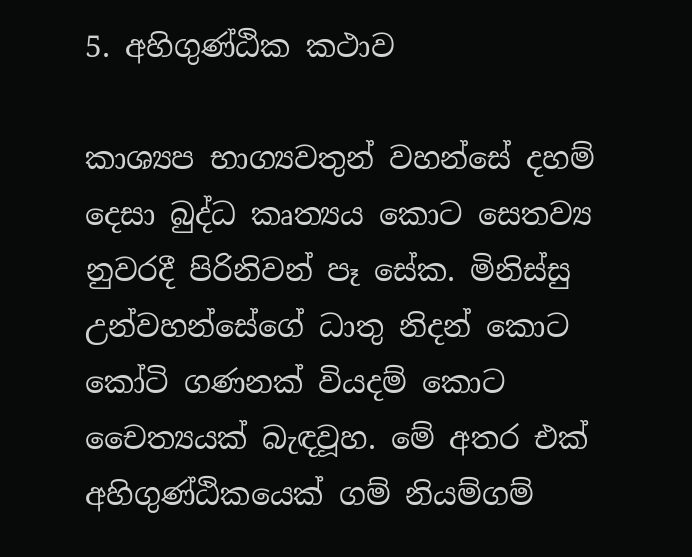5. අහිගුණ්ඨික කථාව

කාශ්‍යප භාග්‍යවතුන් වහන්සේ දහම් දෙසා බුද්ධ කෘත්‍යය කොට සෙතව්‍ය නුවරදී පිරිනිවන් පෑ සේක. මිනිස්සු උන්වහන්සේගේ ධාතු නිදන් කොට කෝටි ගණනක් වියදම් කොට චෛත්‍යයක් බැඳවූහ. මේ අතර එක් අහිගුණ්ඨිකයෙක් ගම් නියම්ගම්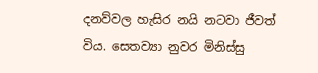දනව්වල හැසිර නයි නටවා ජීවත් විය. සෙතව්‍යා නුවර මිනිස්සු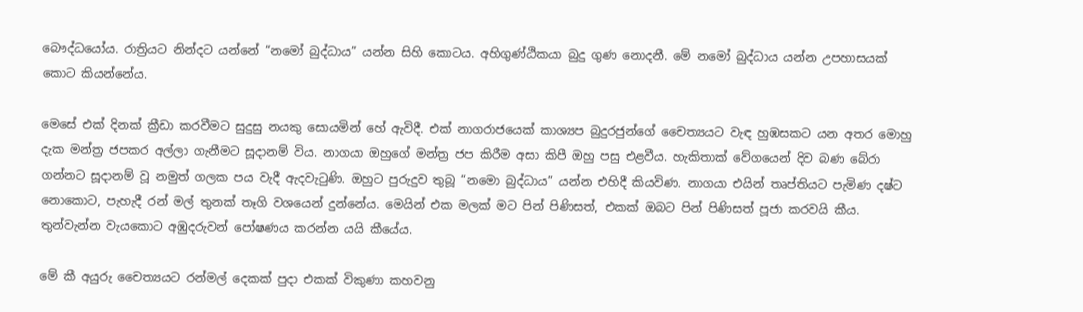බෞද්ධයෝය. රාත්‍රියට නින්දට යන්නේ “නමෝ බුද්ධාය” යන්න සිහි කොටය. අහිගුණ්ඨිකයා බුදු ගුණ නොදනී. මේ නමෝ බුද්ධාය යන්න උපහාසයක් කොට කියන්නේය.

මෙසේ එක් දිනක් ක්‍රීඩා කරවීමට සුදුසු නයකු සොයමින් හේ ඇවිදී. එක් නාගරාජයෙක් කාශ්‍යප බුදුරජුන්ගේ චෛත්‍යයට වැඳ හුඹසකට යන අතර මොහු දැක මන්ත්‍ර‍ ජපකර අල්ලා ගැනීමට සූදානම් විය. නාගයා ඔහුගේ මන්ත්‍ර‍ ජප කිරීම අසා කිපී ඔහු පසු එළවීය. හැකිතාක් වේගයෙන් දිව බණ බේරා ගන්නට සූදානම් වූ නමුත් ගලක පය වැදී ඇදවැටුණි. ඔහුට පුරුදුව තුබූ “නමො බුද්ධාය” යන්න එහිදී කියවිණ. නාගයා එයින් තෘප්තියට පැමිණ දෂ්ට නොකොට, පැහැදී රන් මල් තුනක් තෑගි වශයෙන් දුන්නේය. මෙයින් එක මලක් මට පින් පිණිසත්, එකක් ඔබට පින් පිණිසත් පූජා කරවයි කීය. තුන්වැන්න වැයකොට අඹුදරුවන් පෝෂණය කරන්න යයි කීයේය.

මේ කී අයුරු චෛත්‍යයට රන්මල් දෙකක් පුදා එකක් විකුණා කහවනු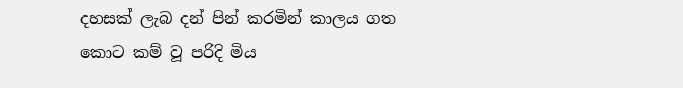දහසක් ලැබ දන් පින් කරමින් කාලය ගත කොට කම් වූ පරිදි මිය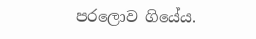පරලොව ගියේය.